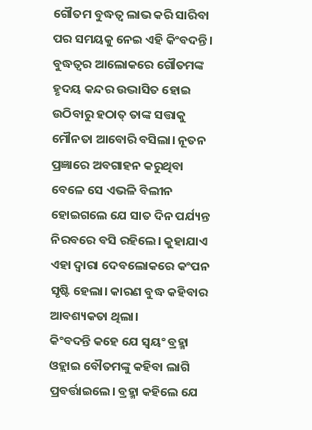ଗୌତମ ବୁଦ୍ଧତ୍ବ ଲାଭ କରି ସାରିବା ପର ସମୟକୁ ନେଇ ଏହି କିଂବଦନ୍ତି।
ବୁଦ୍ଧତ୍ବର ଆଲୋକରେ ଗୌତମଙ୍କ ହୃଦୟ କନ୍ଦର ଉଦ୍ଭାସିତ ହୋଇ ଉଠିବାରୁ ହଠାତ୍ ତାଙ୍କ ସତ୍ତାକୁ ମୌନତା ଆବୋରି ବସିଲା। ନୂତନ ପ୍ରଜ୍ଞାରେ ଅବଗାହନ କରୁଥିବା ବେଳେ ସେ ଏଭଳି ବିଲୀନ ହୋଇଗଲେ ଯେ ସାତ ଦିନ ପର୍ଯ୍ୟନ୍ତ ନିରବରେ ବସି ରହିଲେ। କୁହାଯାଏ ଏହା ଦ୍ବାରା ଦେବଲୋକରେ କଂପନ ସୃଷ୍ଟି ହେଲା। କାରଣ ବୁଦ୍ଧ କହିବାର ଆବଶ୍ୟକତା ଥିଲା।
କିଂବଦନ୍ତି କହେ ଯେ ସ୍ବୟଂ ବ୍ରହ୍ମା ଓହ୍ଲାଇ ବୌତମଙ୍କୁ କହିବା ଲାଗି ପ୍ରବର୍ତ୍ତାଇଲେ। ବ୍ରହ୍ମା କହିଲେ ଯେ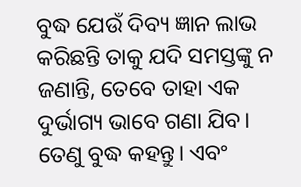ବୁଦ୍ଧ ଯେଉଁ ଦିବ୍ୟ ଜ୍ଞାନ ଲାଭ କରିଛନ୍ତି ତାକୁ ଯଦି ସମସ୍ତଙ୍କୁ ନ ଜଣାନ୍ତି, ତେବେ ତାହା ଏକ ଦୁର୍ଭାଗ୍ୟ ଭାବେ ଗଣା ଯିବ। ତେଣୁ ବୁଦ୍ଧ କହନ୍ତୁ। ଏବଂ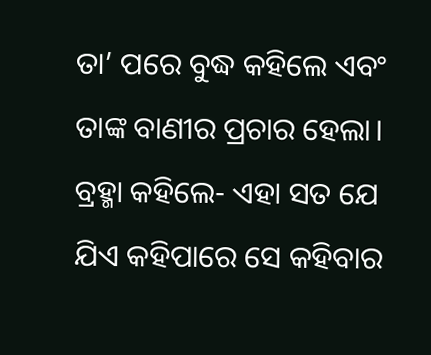ତା’ ପରେ ବୁଦ୍ଧ କହିଲେ ଏବଂ ତାଙ୍କ ବାଣୀର ପ୍ରଚାର ହେଲା।
ବ୍ରହ୍ମା କହିଲେ- ଏହା ସତ ଯେ ଯିଏ କହିପାରେ ସେ କହିବାର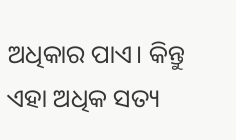ଅଧିକାର ପାଏ। କିନ୍ତୁ ଏହା ଅଧିକ ସତ୍ୟ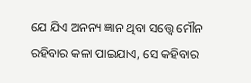ଯେ ଯିଏ ଅନନ୍ୟ ଜ୍ଞାନ ଥିବା ସତ୍ତ୍ବେ ମୌନ ରହିବାର କଳା ପାଇଯାଏ, ସେ କହିବାର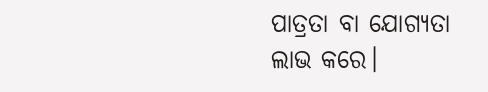ପାତ୍ରତା ବା ଯୋଗ୍ୟତା ଲାଭ କରେ।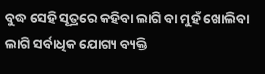ବୁଦ୍ଧ ସେହି ସୂତ୍ରରେ କହିବା ଲାଗି ବା ମୁହଁ ଖୋଲିବା ଲାଗି ସର୍ବାଧିକ ଯୋଗ୍ୟ ବ୍ୟକ୍ତି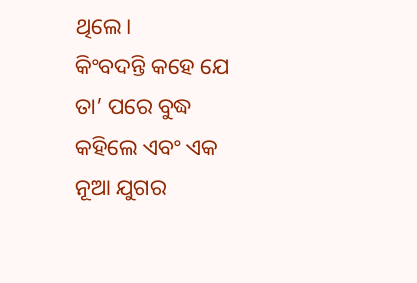ଥିଲେ।
କିଂବଦନ୍ତି କହେ ଯେ ତା’ ପରେ ବୁଦ୍ଧ କହିଲେ ଏବଂ ଏକ ନୂଆ ଯୁଗର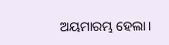ଅୟମାରମ୍ଭ ହେଲା।